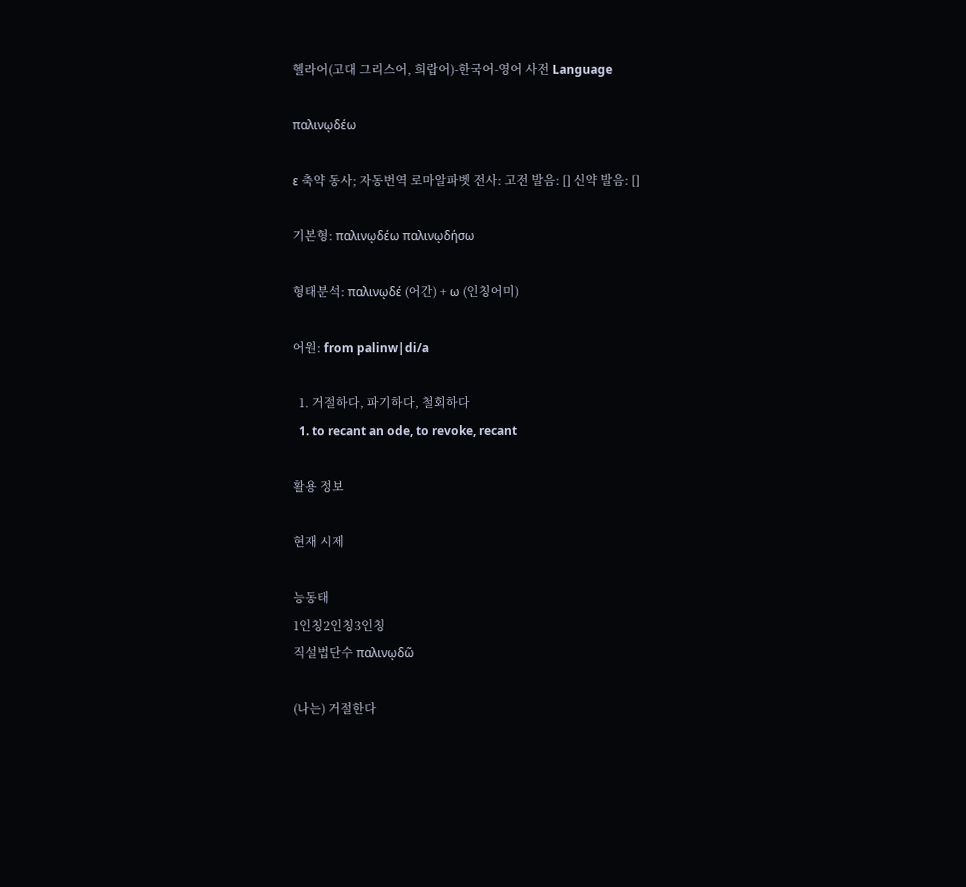헬라어(고대 그리스어, 희랍어)-한국어-영어 사전 Language

παλινῳδέω

ε 축약 동사; 자동번역 로마알파벳 전사: 고전 발음: [] 신약 발음: []

기본형: παλινῳδέω παλινῳδήσω

형태분석: παλινῳδέ (어간) + ω (인칭어미)

어원: from palinw|di/a

  1. 거절하다, 파기하다, 철회하다
  1. to recant an ode, to revoke, recant

활용 정보

현재 시제

능동태
1인칭2인칭3인칭
직설법단수 παλινῳδῶ

(나는) 거절한다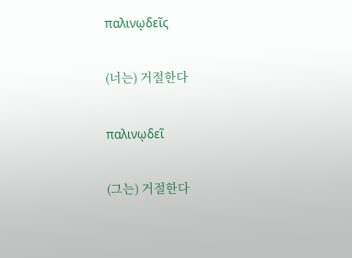παλινῳδεῖς

(너는) 거절한다

παλινῳδεῖ

(그는) 거절한다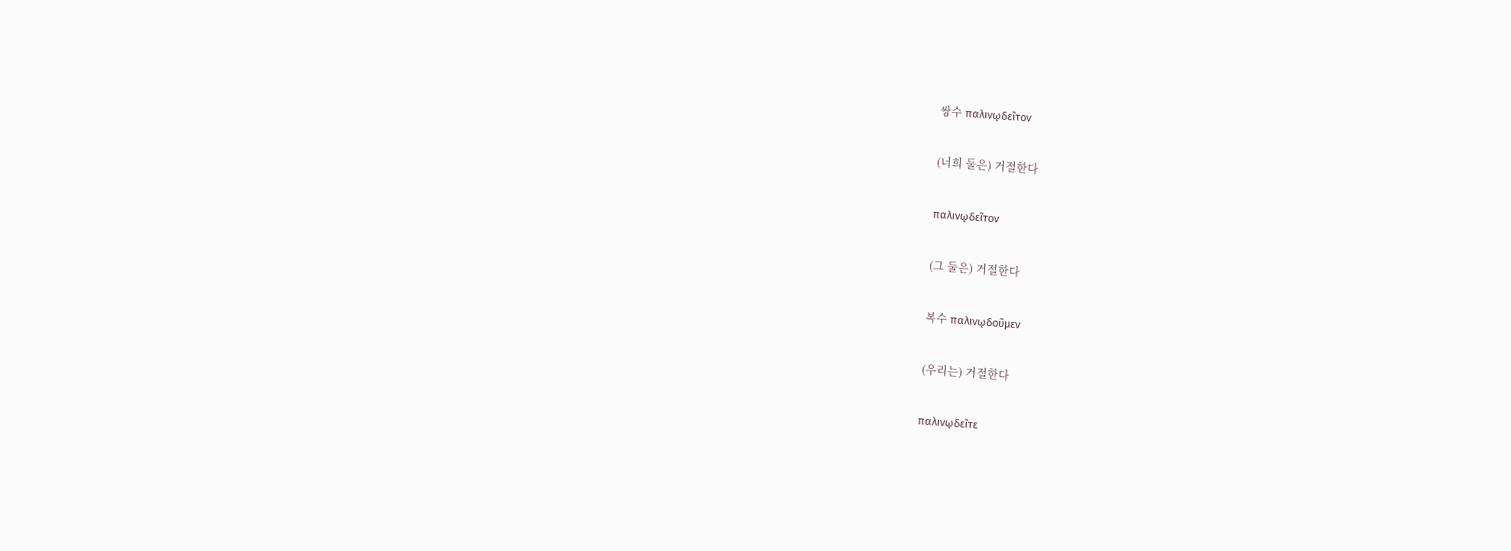쌍수 παλινῳδεῖτον

(너희 둘은) 거절한다

παλινῳδεῖτον

(그 둘은) 거절한다

복수 παλινῳδοῦμεν

(우리는) 거절한다

παλινῳδεῖτε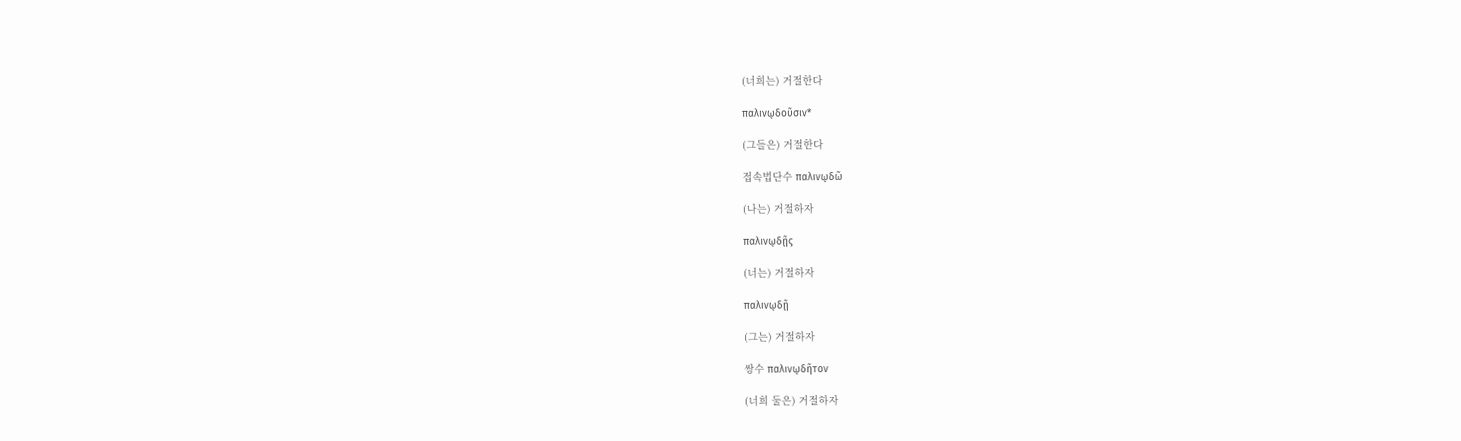(너희는) 거절한다

παλινῳδοῦσιν*

(그들은) 거절한다

접속법단수 παλινῳδῶ

(나는) 거절하자

παλινῳδῇς

(너는) 거절하자

παλινῳδῇ

(그는) 거절하자

쌍수 παλινῳδῆτον

(너희 둘은) 거절하자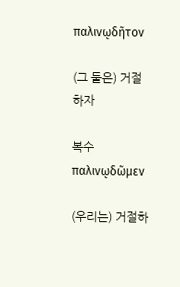παλινῳδῆτον

(그 둘은) 거절하자

복수 παλινῳδῶμεν

(우리는) 거절하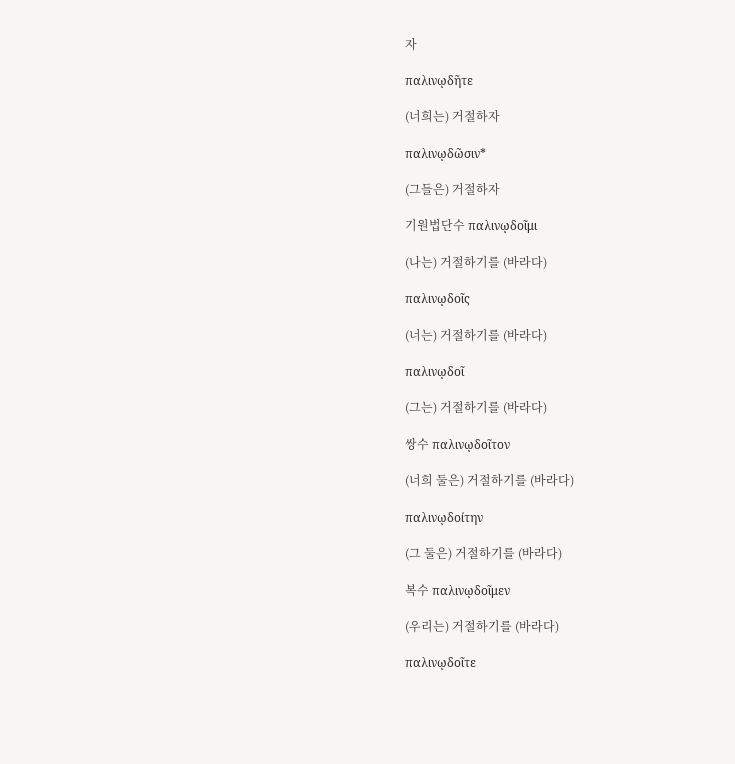자

παλινῳδῆτε

(너희는) 거절하자

παλινῳδῶσιν*

(그들은) 거절하자

기원법단수 παλινῳδοῖμι

(나는) 거절하기를 (바라다)

παλινῳδοῖς

(너는) 거절하기를 (바라다)

παλινῳδοῖ

(그는) 거절하기를 (바라다)

쌍수 παλινῳδοῖτον

(너희 둘은) 거절하기를 (바라다)

παλινῳδοίτην

(그 둘은) 거절하기를 (바라다)

복수 παλινῳδοῖμεν

(우리는) 거절하기를 (바라다)

παλινῳδοῖτε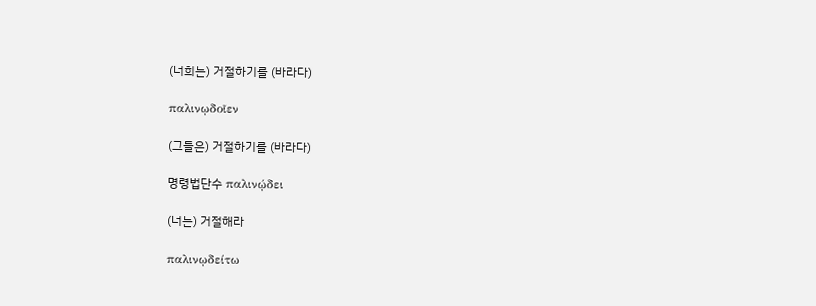(너희는) 거절하기를 (바라다)

παλινῳδοῖεν

(그들은) 거절하기를 (바라다)

명령법단수 παλινῴδει

(너는) 거절해라

παλινῳδείτω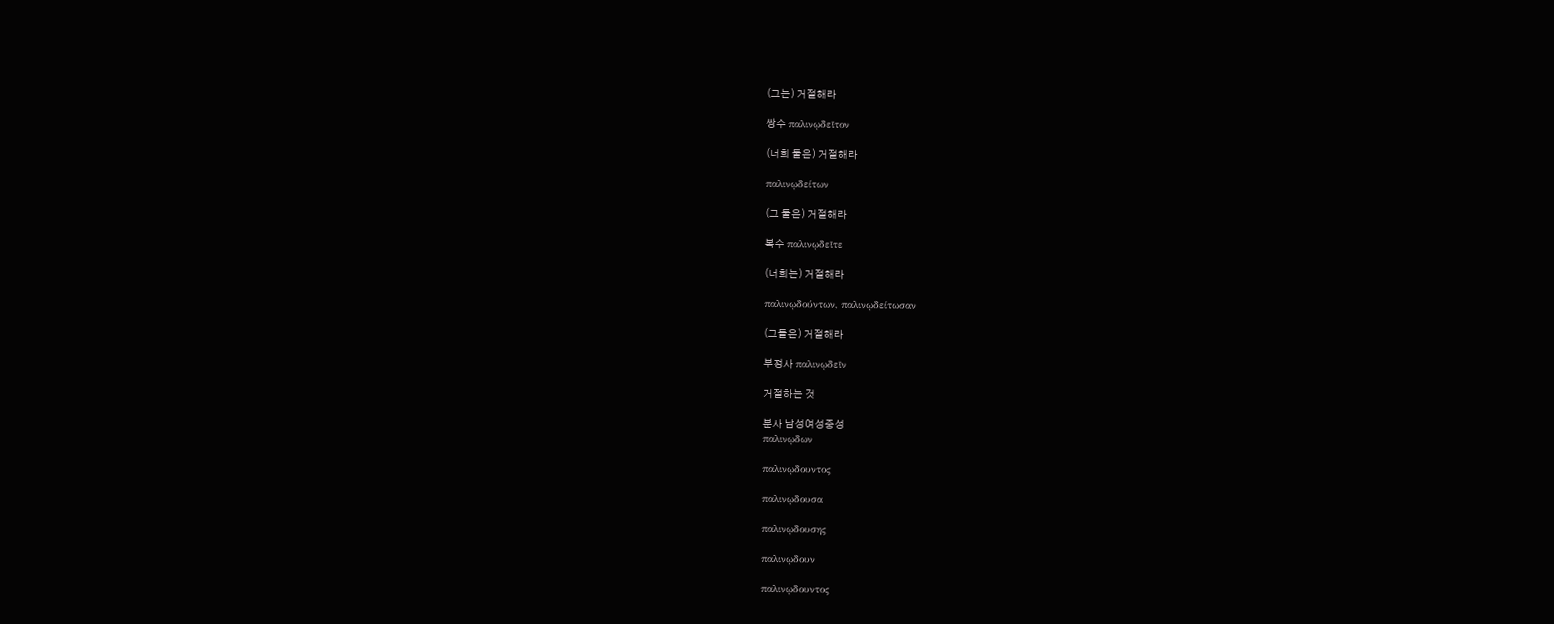(그는) 거절해라

쌍수 παλινῳδεῖτον

(너희 둘은) 거절해라

παλινῳδείτων

(그 둘은) 거절해라

복수 παλινῳδεῖτε

(너희는) 거절해라

παλινῳδούντων, παλινῳδείτωσαν

(그들은) 거절해라

부정사 παλινῳδεῖν

거절하는 것

분사 남성여성중성
παλινῳδων

παλινῳδουντος

παλινῳδουσα

παλινῳδουσης

παλινῳδουν

παλινῳδουντος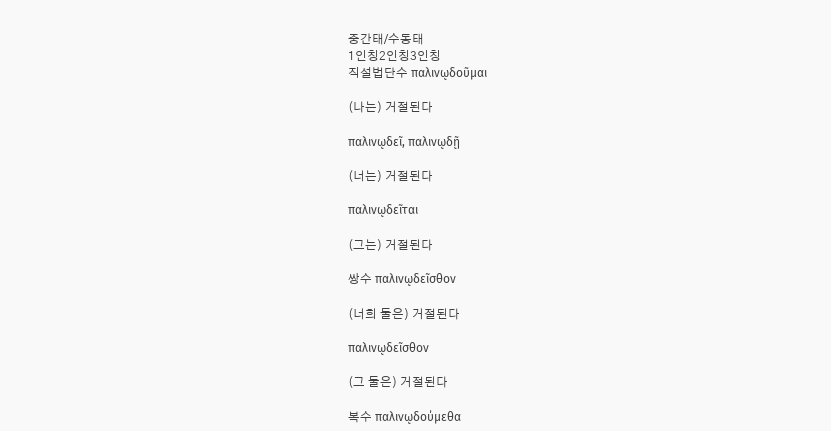중간태/수동태
1인칭2인칭3인칭
직설법단수 παλινῳδοῦμαι

(나는) 거절된다

παλινῳδεῖ, παλινῳδῇ

(너는) 거절된다

παλινῳδεῖται

(그는) 거절된다

쌍수 παλινῳδεῖσθον

(너희 둘은) 거절된다

παλινῳδεῖσθον

(그 둘은) 거절된다

복수 παλινῳδούμεθα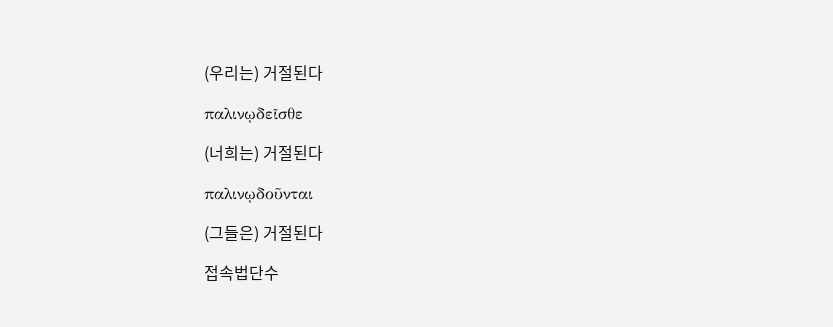(우리는) 거절된다

παλινῳδεῖσθε

(너희는) 거절된다

παλινῳδοῦνται

(그들은) 거절된다

접속법단수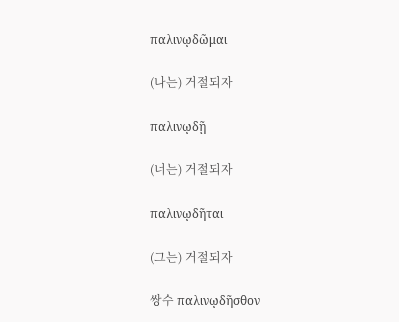παλινῳδῶμαι

(나는) 거절되자

παλινῳδῇ

(너는) 거절되자

παλινῳδῆται

(그는) 거절되자

쌍수 παλινῳδῆσθον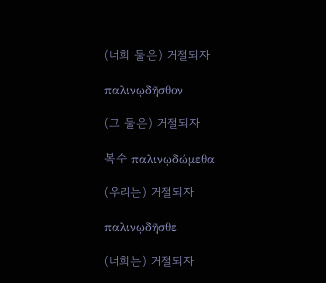(너희 둘은) 거절되자

παλινῳδῆσθον

(그 둘은) 거절되자

복수 παλινῳδώμεθα

(우리는) 거절되자

παλινῳδῆσθε

(너희는) 거절되자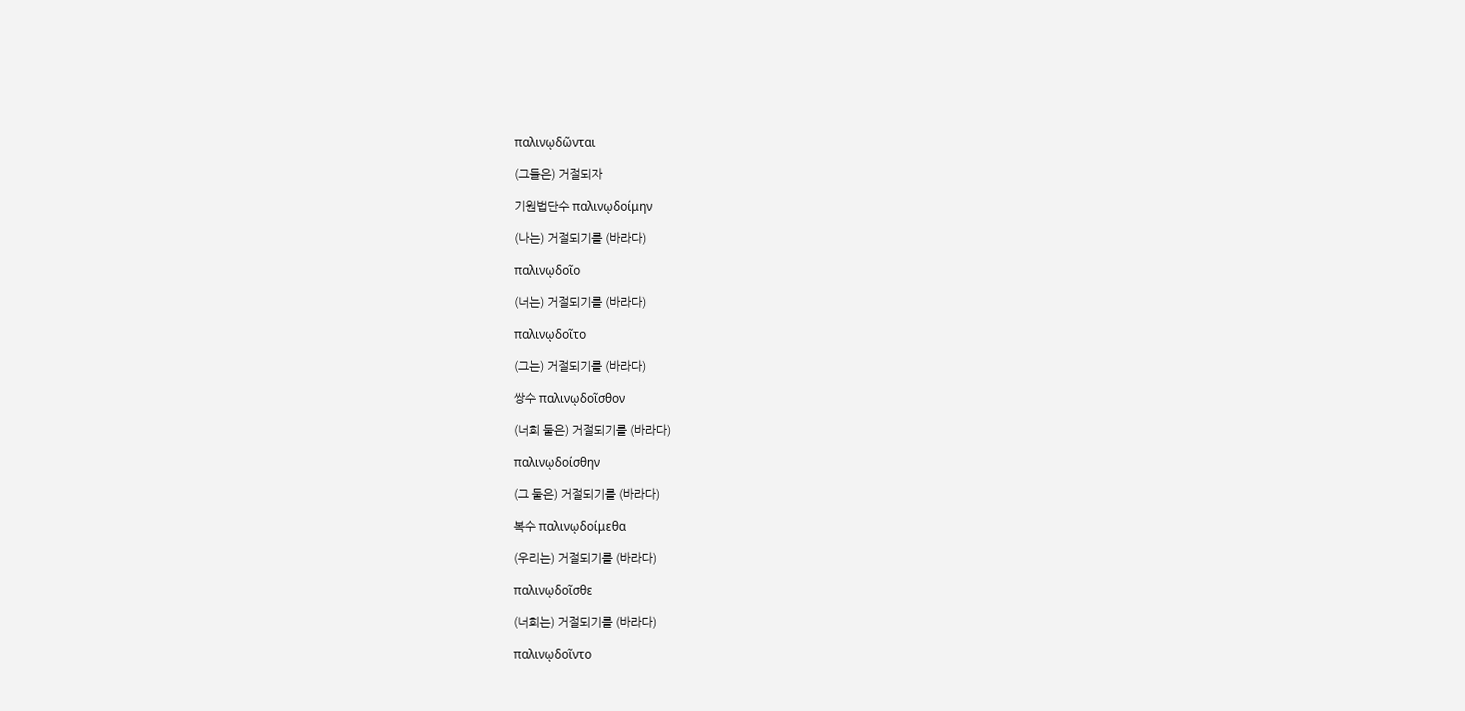παλινῳδῶνται

(그들은) 거절되자

기원법단수 παλινῳδοίμην

(나는) 거절되기를 (바라다)

παλινῳδοῖο

(너는) 거절되기를 (바라다)

παλινῳδοῖτο

(그는) 거절되기를 (바라다)

쌍수 παλινῳδοῖσθον

(너희 둘은) 거절되기를 (바라다)

παλινῳδοίσθην

(그 둘은) 거절되기를 (바라다)

복수 παλινῳδοίμεθα

(우리는) 거절되기를 (바라다)

παλινῳδοῖσθε

(너희는) 거절되기를 (바라다)

παλινῳδοῖντο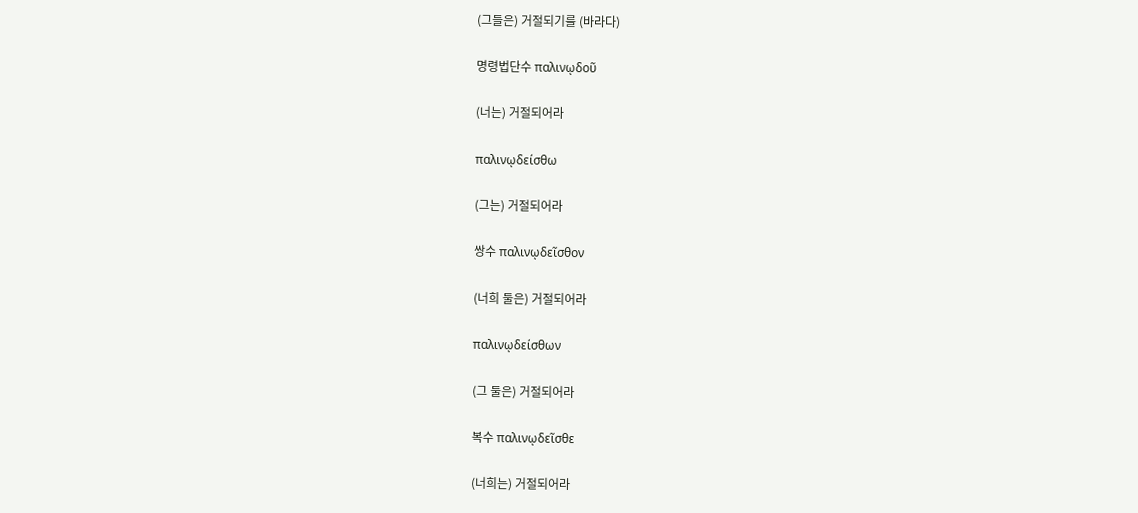(그들은) 거절되기를 (바라다)

명령법단수 παλινῳδοῦ

(너는) 거절되어라

παλινῳδείσθω

(그는) 거절되어라

쌍수 παλινῳδεῖσθον

(너희 둘은) 거절되어라

παλινῳδείσθων

(그 둘은) 거절되어라

복수 παλινῳδεῖσθε

(너희는) 거절되어라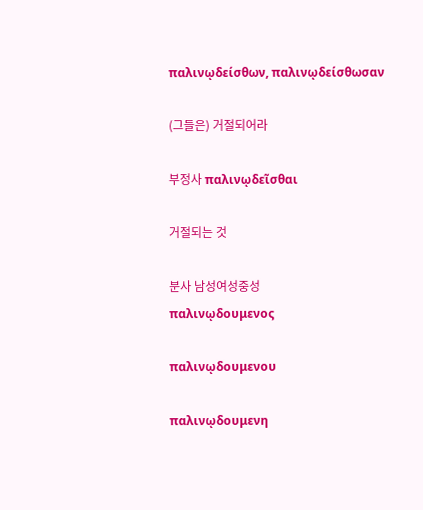παλινῳδείσθων, παλινῳδείσθωσαν

(그들은) 거절되어라

부정사 παλινῳδεῖσθαι

거절되는 것

분사 남성여성중성
παλινῳδουμενος

παλινῳδουμενου

παλινῳδουμενη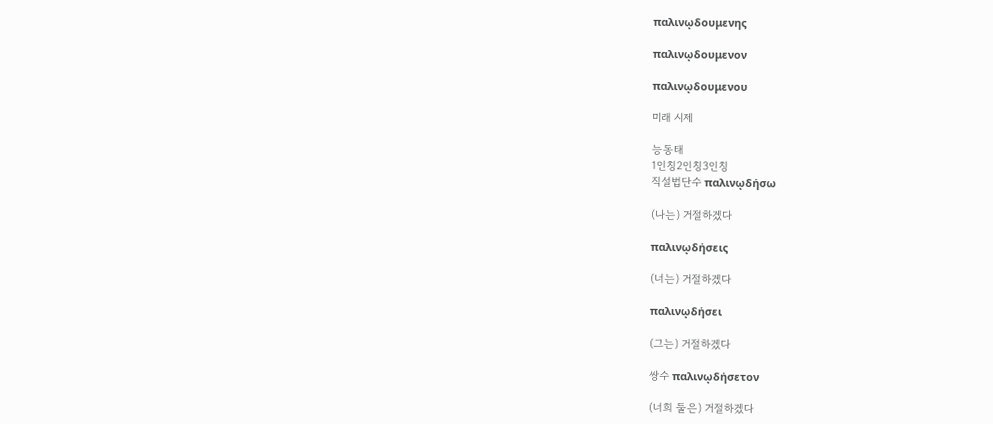παλινῳδουμενης

παλινῳδουμενον

παλινῳδουμενου

미래 시제

능동태
1인칭2인칭3인칭
직설법단수 παλινῳδήσω

(나는) 거절하겠다

παλινῳδήσεις

(너는) 거절하겠다

παλινῳδήσει

(그는) 거절하겠다

쌍수 παλινῳδήσετον

(너희 둘은) 거절하겠다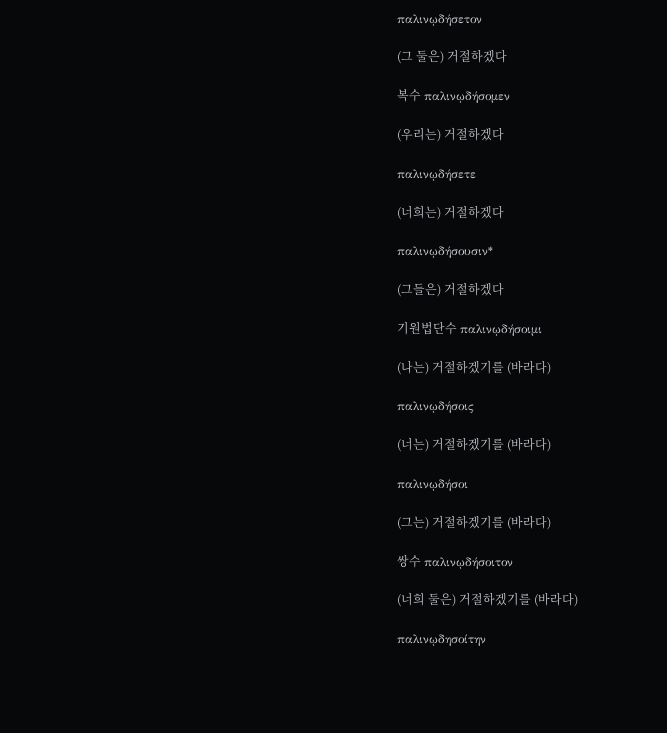παλινῳδήσετον

(그 둘은) 거절하겠다

복수 παλινῳδήσομεν

(우리는) 거절하겠다

παλινῳδήσετε

(너희는) 거절하겠다

παλινῳδήσουσιν*

(그들은) 거절하겠다

기원법단수 παλινῳδήσοιμι

(나는) 거절하겠기를 (바라다)

παλινῳδήσοις

(너는) 거절하겠기를 (바라다)

παλινῳδήσοι

(그는) 거절하겠기를 (바라다)

쌍수 παλινῳδήσοιτον

(너희 둘은) 거절하겠기를 (바라다)

παλινῳδησοίτην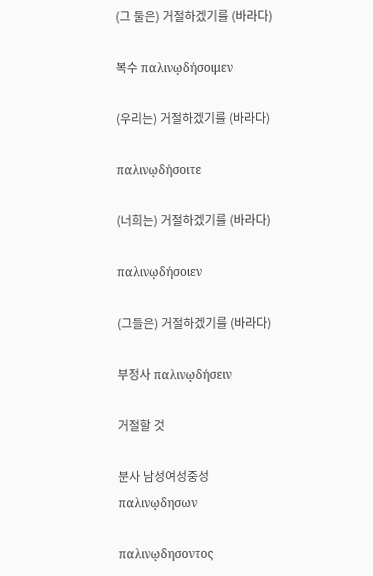(그 둘은) 거절하겠기를 (바라다)

복수 παλινῳδήσοιμεν

(우리는) 거절하겠기를 (바라다)

παλινῳδήσοιτε

(너희는) 거절하겠기를 (바라다)

παλινῳδήσοιεν

(그들은) 거절하겠기를 (바라다)

부정사 παλινῳδήσειν

거절할 것

분사 남성여성중성
παλινῳδησων

παλινῳδησοντος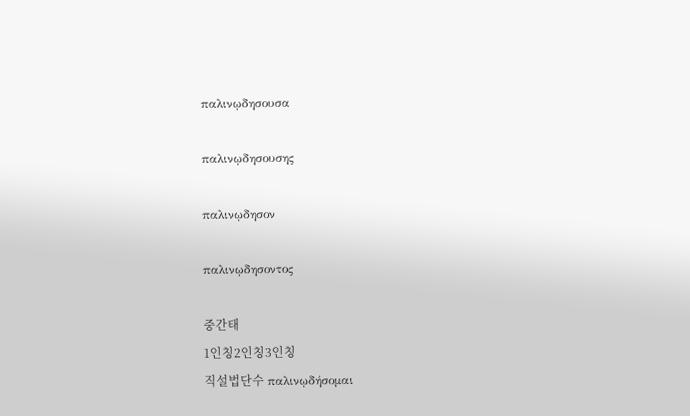παλινῳδησουσα

παλινῳδησουσης

παλινῳδησον

παλινῳδησοντος

중간태
1인칭2인칭3인칭
직설법단수 παλινῳδήσομαι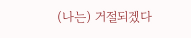(나는) 거절되겠다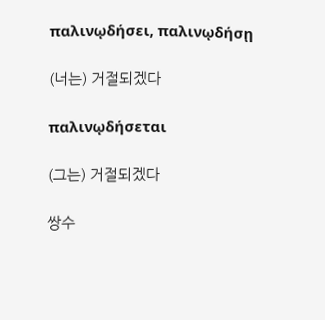παλινῳδήσει, παλινῳδήσῃ

(너는) 거절되겠다

παλινῳδήσεται

(그는) 거절되겠다

쌍수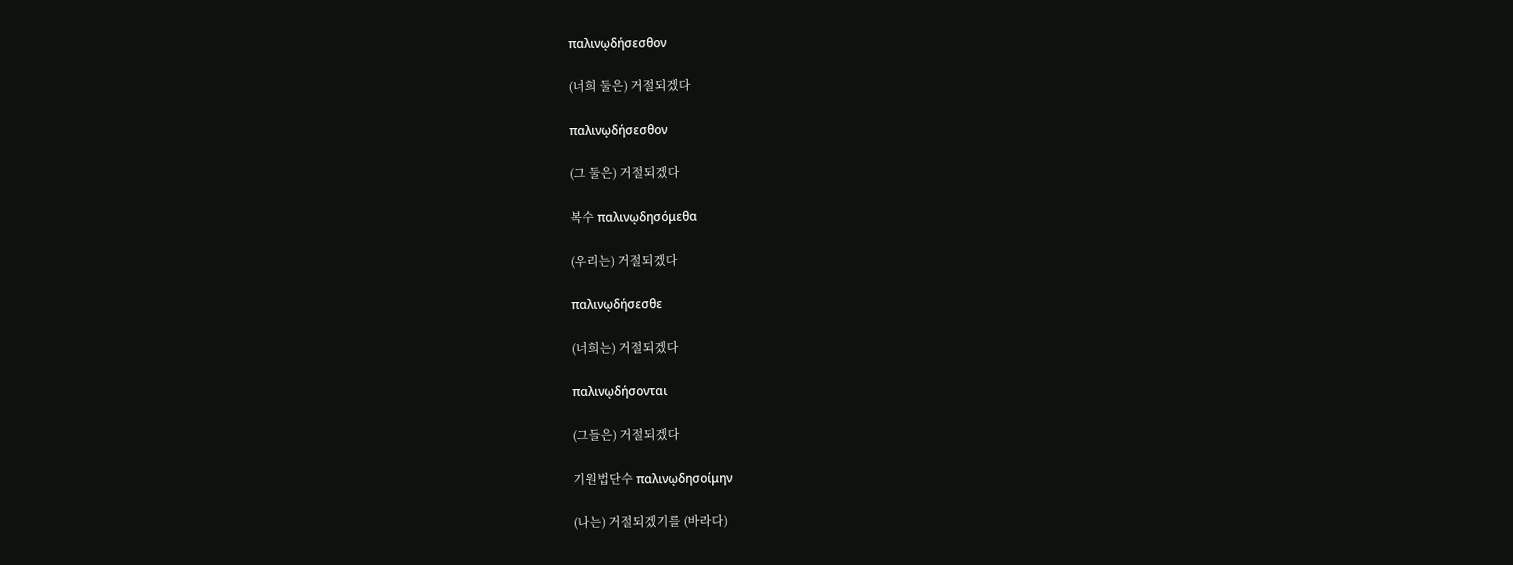παλινῳδήσεσθον

(너희 둘은) 거절되겠다

παλινῳδήσεσθον

(그 둘은) 거절되겠다

복수 παλινῳδησόμεθα

(우리는) 거절되겠다

παλινῳδήσεσθε

(너희는) 거절되겠다

παλινῳδήσονται

(그들은) 거절되겠다

기원법단수 παλινῳδησοίμην

(나는) 거절되겠기를 (바라다)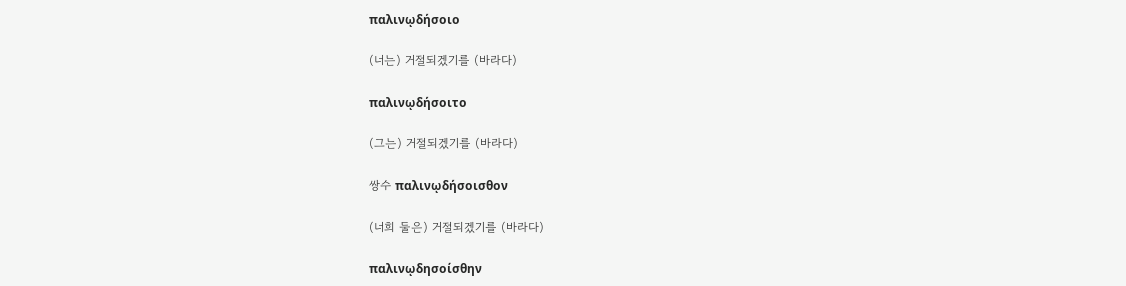παλινῳδήσοιο

(너는) 거절되겠기를 (바라다)

παλινῳδήσοιτο

(그는) 거절되겠기를 (바라다)

쌍수 παλινῳδήσοισθον

(너희 둘은) 거절되겠기를 (바라다)

παλινῳδησοίσθην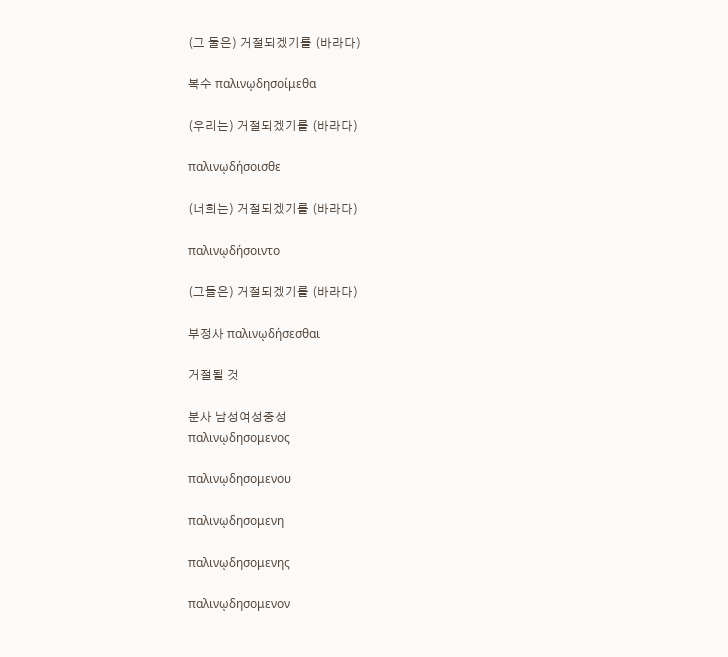(그 둘은) 거절되겠기를 (바라다)

복수 παλινῳδησοίμεθα

(우리는) 거절되겠기를 (바라다)

παλινῳδήσοισθε

(너희는) 거절되겠기를 (바라다)

παλινῳδήσοιντο

(그들은) 거절되겠기를 (바라다)

부정사 παλινῳδήσεσθαι

거절될 것

분사 남성여성중성
παλινῳδησομενος

παλινῳδησομενου

παλινῳδησομενη

παλινῳδησομενης

παλινῳδησομενον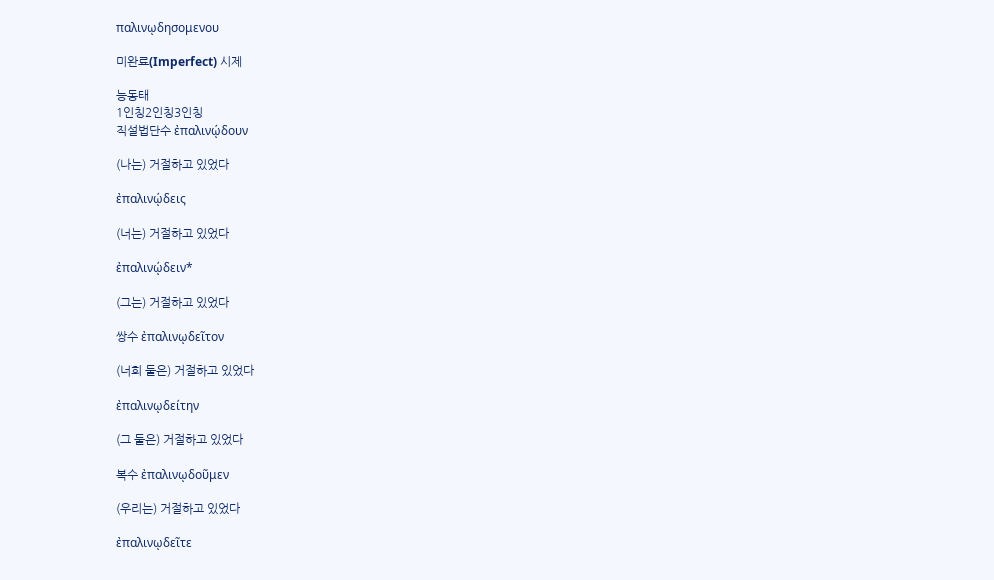παλινῳδησομενου

미완료(Imperfect) 시제

능동태
1인칭2인칭3인칭
직설법단수 ἐπαλινῴδουν

(나는) 거절하고 있었다

ἐπαλινῴδεις

(너는) 거절하고 있었다

ἐπαλινῴδειν*

(그는) 거절하고 있었다

쌍수 ἐπαλινῳδεῖτον

(너희 둘은) 거절하고 있었다

ἐπαλινῳδείτην

(그 둘은) 거절하고 있었다

복수 ἐπαλινῳδοῦμεν

(우리는) 거절하고 있었다

ἐπαλινῳδεῖτε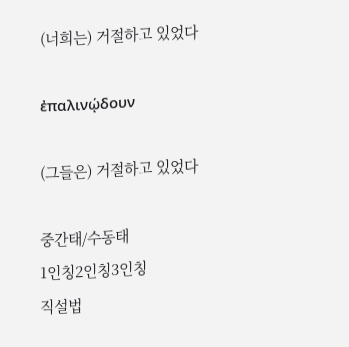(너희는) 거절하고 있었다

ἐπαλινῴδουν

(그들은) 거절하고 있었다

중간태/수동태
1인칭2인칭3인칭
직설법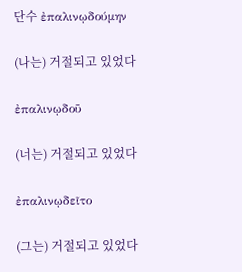단수 ἐπαλινῳδούμην

(나는) 거절되고 있었다

ἐπαλινῳδοῦ

(너는) 거절되고 있었다

ἐπαλινῳδεῖτο

(그는) 거절되고 있었다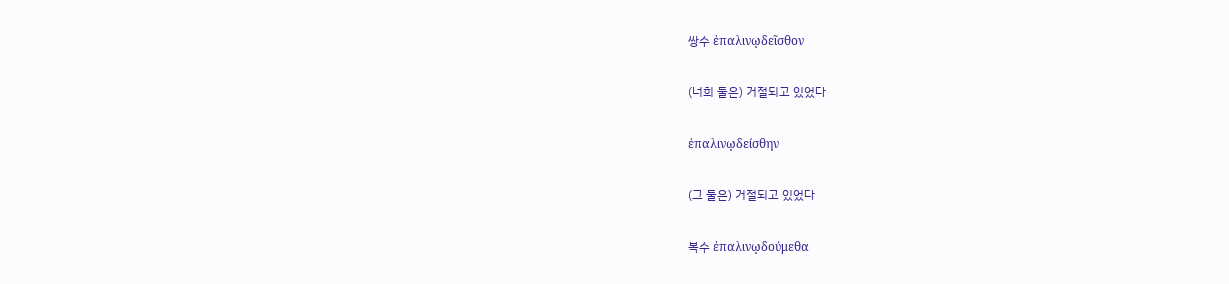쌍수 ἐπαλινῳδεῖσθον

(너희 둘은) 거절되고 있었다

ἐπαλινῳδείσθην

(그 둘은) 거절되고 있었다

복수 ἐπαλινῳδούμεθα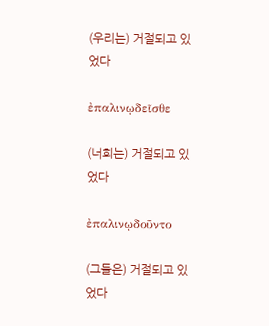(우리는) 거절되고 있었다

ἐπαλινῳδεῖσθε

(너희는) 거절되고 있었다

ἐπαλινῳδοῦντο

(그들은) 거절되고 있었다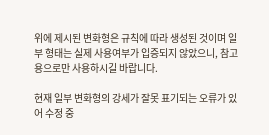위에 제시된 변화형은 규칙에 따라 생성된 것이며 일부 형태는 실제 사용여부가 입증되지 않았으니, 참고용으로만 사용하시길 바랍니다.

현재 일부 변화형의 강세가 잘못 표기되는 오류가 있어 수정 중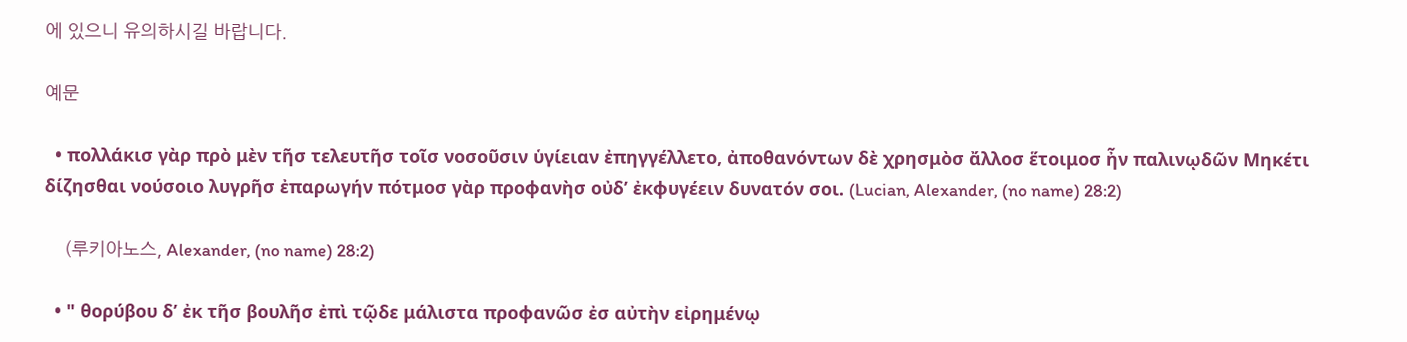에 있으니 유의하시길 바랍니다.

예문

  • πολλάκισ γὰρ πρὸ μὲν τῆσ τελευτῆσ τοῖσ νοσοῦσιν ὑγίειαν ἐπηγγέλλετο, ἀποθανόντων δὲ χρησμὸσ ἄλλοσ ἕτοιμοσ ἦν παλινῳδῶν Μηκέτι δίζησθαι νούσοιο λυγρῆσ ἐπαρωγήν πότμοσ γὰρ προφανὴσ οὐδ’ ἐκφυγέειν δυνατόν σοι. (Lucian, Alexander, (no name) 28:2)

    (루키아노스, Alexander, (no name) 28:2)

  • " θορύβου δ’ ἐκ τῆσ βουλῆσ ἐπὶ τῷδε μάλιστα προφανῶσ ἐσ αὐτὴν εἰρημένῳ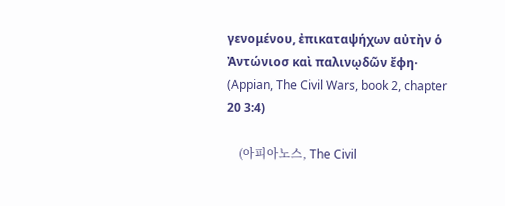γενομένου, ἐπικαταψήχων αὐτὴν ὁ Ἀντώνιοσ καὶ παλινῳδῶν ἔφη· (Appian, The Civil Wars, book 2, chapter 20 3:4)

    (아피아노스, The Civil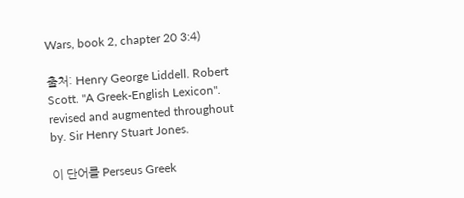Wars, book 2, chapter 20 3:4)

출처: Henry George Liddell. Robert Scott. "A Greek-English Lexicon". revised and augmented throughout by. Sir Henry Stuart Jones.

이 단어를 Perseus Greek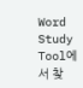Word Study Tool에서 찾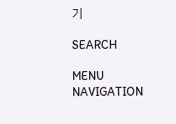기

SEARCH

MENU NAVIGATION